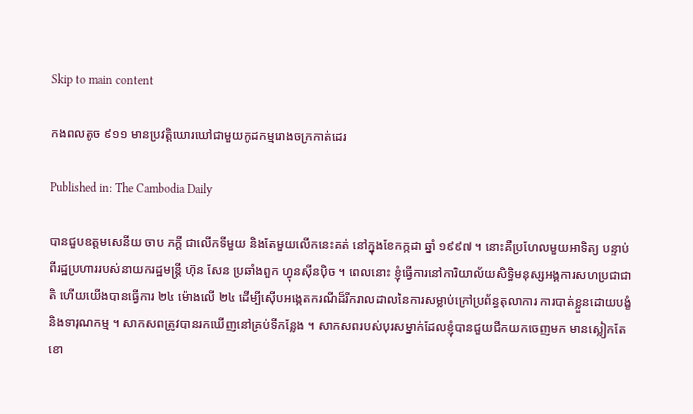Skip to main content

កងពលតូច ៩១១ មានប្រវត្តិឃោរឃៅជាមួយកូដកម្មរោងចក្រកាត់ដេរ

Published in: The Cambodia Daily

បានជួបឧត្តមសេនីយ ចាប ភក្តី ជាលើកទីមួយ និងតែមួយលើកនេះគត់ នៅក្នុងខែកក្កដា ឆ្នាំ ១៩៩៧ ។ នោះគឺប្រហែលមួយអាទិត្យ បន្ទាប់ពីរដ្ឋប្រហាររបស់នាយករដ្ឋមន្រ្តី ហ៊ុន សែន ប្រឆាំងពួក ហ្វុនស៊ីនប៉ិច ។ ពេលនោះ ខ្ញុំធ្វើការនៅការិយាល័យសិទិ្ធមនុស្សអង្គការសហប្រជាជាតិ ហើយយើងបានធ្វើការ ២៤ ម៉ោងលើ ២៤ ដើម្បីស៊ើបអង្កេតករណីដ៏រីករាលដាលនៃការសម្លាប់ក្រៅប្រព័ន្ធតុលាការ ការបាត់ខ្លួនដោយបង្ខំ និងទារុណកម្ម ។ សាកសពត្រូវបានរកឃើញនៅគ្រប់ទីកន្លែង ។ សាកសពរបស់បុរសម្នាក់ដែលខ្ញុំបានជួយជីកយកចេញមក មានស្លៀកតែខោ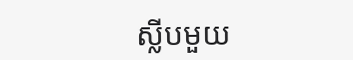ស្លីបមួយ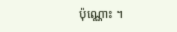ប៉ុណ្ណោះ ។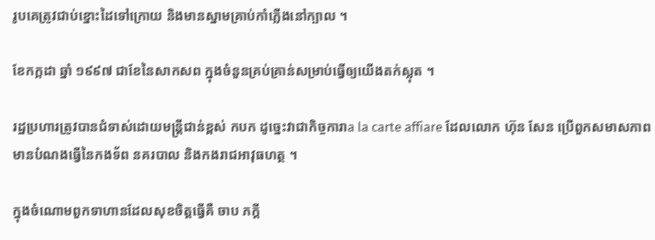រូបគេត្រូវជាប់ខ្នោះដៃទៅក្រោយ និងមានស្នាមគ្រាប់កាំភ្លើងនៅក្បាល ។

ខែកក្កដា ឆ្នាំ ១៩៩៧ ជាខែនៃសាកសព ក្នុងចំនួនគ្រប់គ្រាន់សម្រាប់ធ្វើឲ្យយើងតក់ស្លុត ។

រដ្ឋប្រហារត្រូវបានជំទាស់ដោយមន្ត្រីជាន់ខ្ពស់ កបក ដូច្នេះវាជាកិច្ចការាa la carte affiare ដែលលោក ហ៊ុន សែន ប្រើពួកសមាសភាពមានបំណងធ្វើនៃកងទ័ព នគរបាល និងកងរាជអាវុធហត្ថ ។

ក្នុងចំណោមពួកទាហានដែលសុខចិត្តធ្វើគឺ ចាប ភក្តី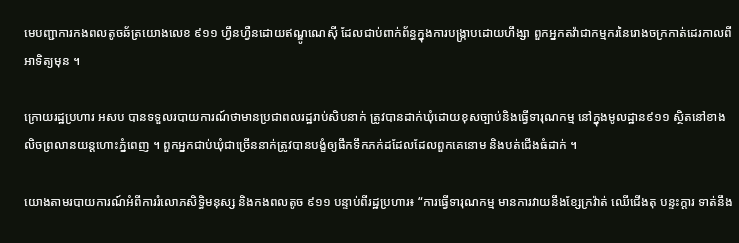មេបញ្ជាការកងពលតូចឆ័ត្រយោងលេខ ៩១១ ហ្វឹនហ្វឺនដោយឥណ្ឌូណេស៊ី ដែលជាប់ពាក់ព័ន្ធក្នុងការបង្ក្រាបដោយហឹង្សា ពួកអ្នកតវ៉ាជាកម្មករនៃរោងចក្រកាត់ដេរកាលពីអាទិត្យមុន ។

ក្រោយរដ្ឋប្រហារ អសប បានទទួលរបាយការណ៍ថាមានប្រជាពលរដ្ឋរាប់សិបនាក់ ត្រូវបានដាក់ឃុំដោយខុសច្បាប់និងធ្វើទារុណកម្ម នៅក្នុងមូលដ្ឋាន៩១១ ស្ថិតនៅខាងលិចព្រលានយន្តហោះភ្នំពេញ ។ ពួកអ្នកជាប់ឃុំជាច្រើននាក់ត្រូវបានបង្ខំឲ្យផឹកទឹកភក់ដដែលដែលពួកគេនោម និងបត់ជើងធំដាក់ ។

យោងតាមរបាយការណ៍អំពីការរំលោភសិទិ្ធមនុស្ស និងកងពលតូច ៩១១ បន្ទាប់ពីរដ្ឋប្រហារ៖ “ការធ្វើទារុណកម្ម មានការវាយនឹងខ្សែក្រវ៉ាត់ ឈើជើងតុ បន្ទះក្តារ ទាត់នឹង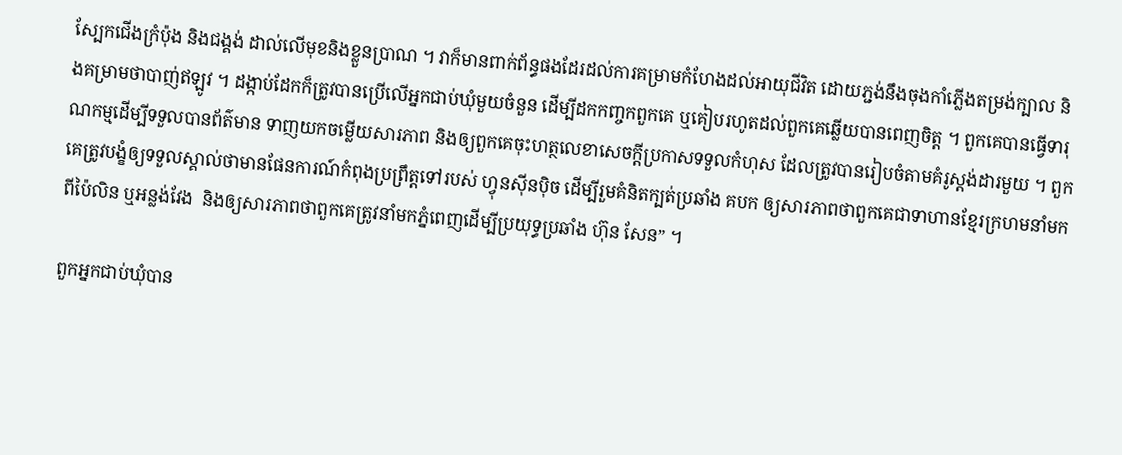ស្បែកជើងក្រំប៉ុង និងជង្គង់ ដាល់លើមុខនិងខ្លួនប្រាណ ។ វាក៏មានពាក់ព័ន្ធផងដែរដល់ការគម្រាមកំហែងដល់អាយុជីវិត ដោយភ្ជង់នឹងចុងកាំភ្លើងតម្រង់ក្បាល និងគម្រាមថាបាញ់ឥឡូវ ។ ដង្កាប់ដែកក៏ត្រូវបានប្រើលើអ្នកជាប់ឃុំមួយចំនួន ដើម្បីដកកញ្ចកពួកគេ ឬគៀបរហូតដល់ពួកគេឆ្លើយបានពេញចិត្ត ។ ពួកគេបានធ្វើទារុណកម្មដើម្បីទទួលបានព័ត៌មាន ទាញយកចម្លើយសារភាព និងឲ្យពួកគេចុះហត្ថលេខាសេចក្តីប្រកាសទទួលកំហុស ដែលត្រូវបានរៀបចំតាមគំរូស្តង់ដារមួយ ។ ពួកគេត្រូវបង្ខំឲ្យទទួលស្គាល់ថាមានផែនការណ៍កំពុងប្រព្រឹត្តទៅរបស់ ហ្វុនស៊ីនប៉ិច ដើម្បីរួមគំនិតក្បត់ប្រឆាំង គបក ឲ្យសារភាពថាពួកគេជាទាហានខ្មែរក្រហមនាំមកពីប៉ៃលិន ឬអន្លង់វែង  និងឲ្យសារភាពថាពួកគេត្រូវនាំមកភ្នំពេញដើម្បីប្រយុទ្ធប្រឆាំង ហ៊ុន សែន” ។

ពួកអ្នកជាប់ឃុំបាន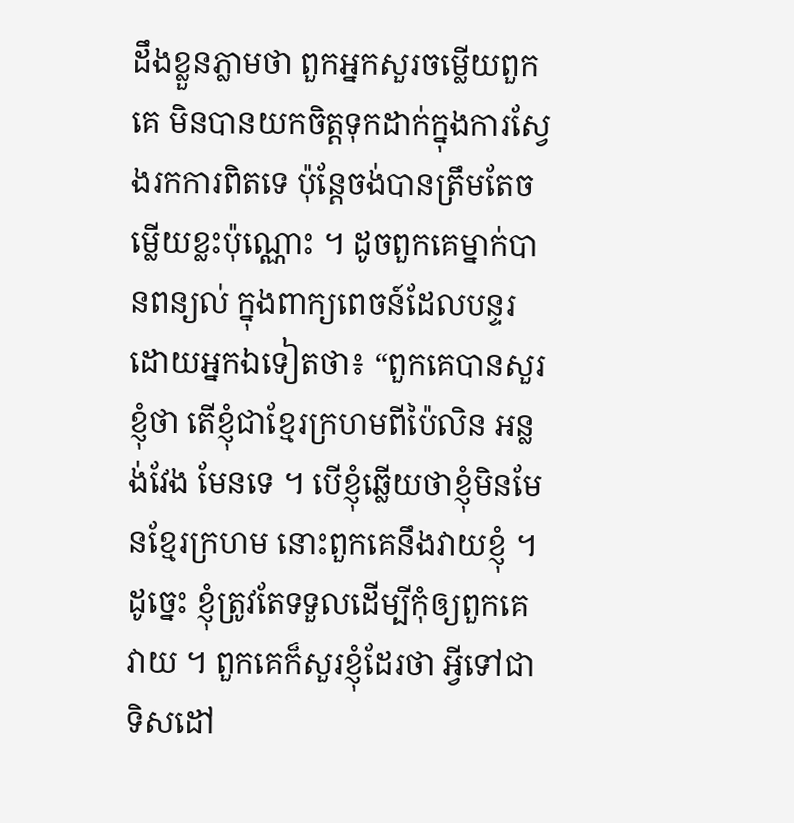ដឹងខ្លួនភ្លាមថា ពួកអ្នកសួរចម្លើយពួកគេ មិនបានយកចិត្តទុកដាក់ក្នុងការស្វែងរកការពិតទេ ប៉ុន្តែចង់បានត្រឹមតែចម្លើយខ្លះប៉ុណ្ណោះ ។ ដូចពួកគេម្នាក់បានពន្យល់ ក្នុងពាក្យពេចន៍ដែលបន្ទរដោយអ្នកឯទៀតថា៖ “ពួកគេបានសួរខ្ញុំថា តើខ្ញុំជាខ្មែរក្រហមពីប៉ៃលិន អន្លង់វែង មែនទេ ។ បើខ្ញុំឆ្លើយថាខ្ញុំមិនមែនខ្មែរក្រហម នោះពួកគេនឹងវាយខ្ញុំ ។ ដូច្នេះ ខ្ញុំត្រូវតែទទួលដើម្បីកុំឲ្យពួកគេវាយ ។ ពួកគេក៏សួរខ្ញុំដែរថា អ្វីទៅជាទិសដៅ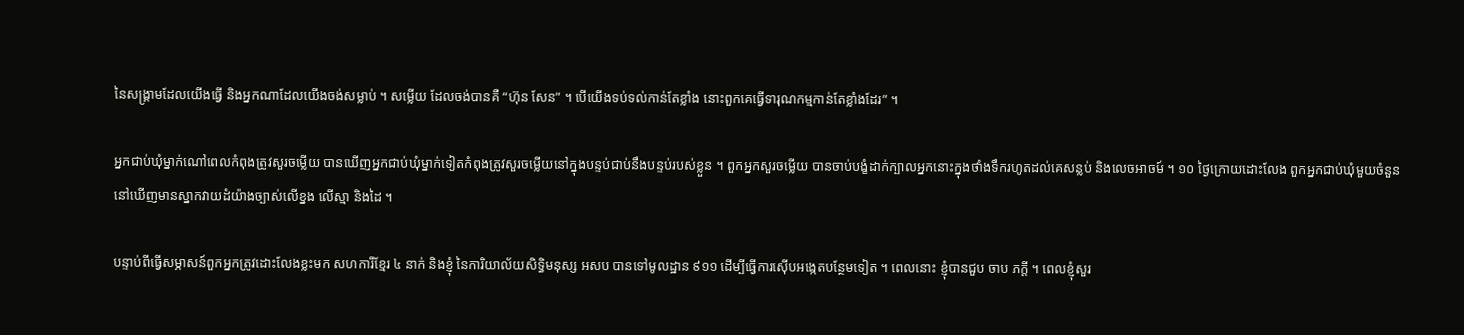នៃសង្គ្រាមដែលយើងធ្វើ និងអ្នកណាដែលយើងចង់សម្លាប់ ។ សម្លើយ ដែលចង់បានគឺ “ហ៊ុន សែន” ។ បើយើងទប់ទល់កាន់តែខ្លាំង នោះពួកគេធ្វើទារុណកម្មកាន់តែខ្លាំងដែរ” ។

អ្នកជាប់ឃុំម្នាក់ណៅពេលកំពុងត្រូវសួរចម្លើយ បានឃើញអ្នកជាប់ឃុំម្នាក់ទៀតកំពុងត្រូវសួរចម្លើយនៅក្នុងបន្ទប់ជាប់នឹងបន្ទប់របស់ខ្លួន ។ ពួកអ្នកសួរចម្លើយ បានចាប់បង្ខំដាក់ក្បាលអ្នកនោះក្នុងថាំងទឹករហូតដល់គេសន្លប់ និងលេចអាចម៍ ។ ១០ ថ្ងៃក្រោយដោះលែង ពួកអ្នកជាប់ឃុំមួយចំនួននៅឃើញមានស្នាកវាយដំយ៉ាងច្បាស់លើខ្នង លើស្មា និងដៃ ។

បន្ទាប់ពីធ្វើសម្ភាសន៍ពួកអ្នកត្រូវដោះលែងខ្លះមក សហការីខ្មែរ ៤ នាក់ និងខ្ញុំ នៃការិយាល័យសិទ្ធិមនុស្ស អសប បានទៅមូលដ្ឋាន ៩១១ ដើម្បីធ្វើការស៊ើបអង្កេតបន្ថែមទៀត ។ ពេលនោះ ខ្ញុំបានជួប ចាប ភក្តី ។ ពេលខ្ញុំសួរ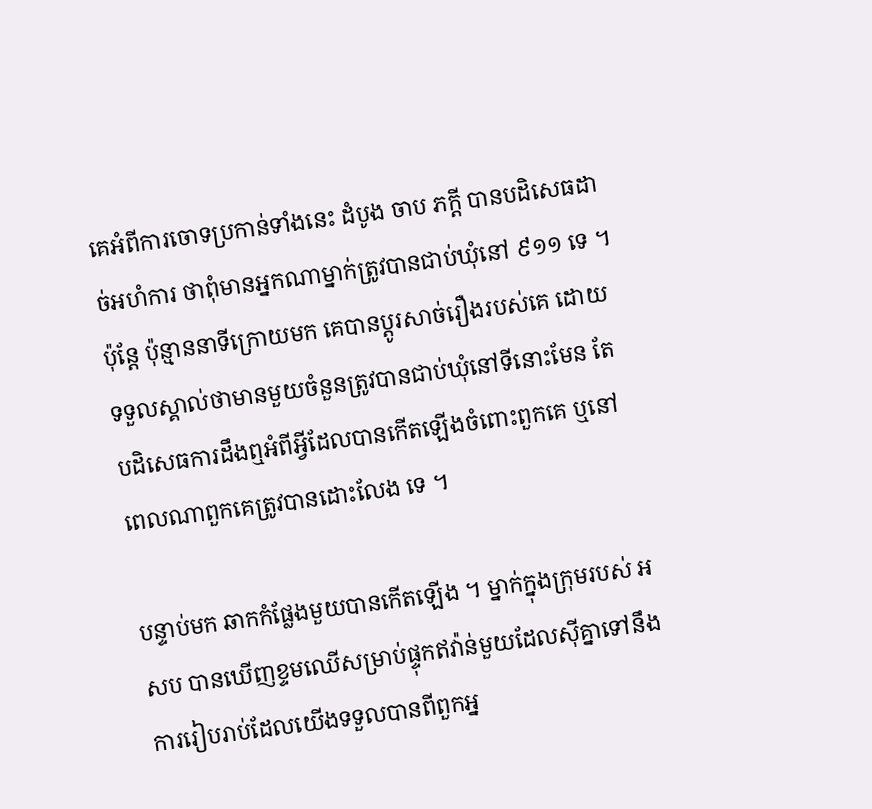គេអំពីការចោទប្រកាន់ទាំងនេះ ដំបូង ចាប ភក្តី បានបដិសេធដាច់អហំការ ថាពុំមានអ្នកណាម្នាក់ត្រូវបានជាប់ឃុំនៅ ៩១១ ទេ ។ ប៉ុន្តែ ប៉ុន្មាននាទីក្រោយមក គេបានប្តូរសាច់រឿងរបស់គេ ដោយទទួលស្គាល់ថាមានមួយចំនួនត្រូវបានជាប់ឃុំនៅទីនោះមែន តែបដិសេធការដឹងឮអំពីអ្វីដែលបានកើតឡើងចំពោះពួកគេ ឬនៅពេលណាពួកគេត្រូវបានដោះលែង ទេ ។

បន្ទាប់មក ឆាកកំផ្លែងមួយបានកើតឡើង ។ ម្នាក់ក្នុងក្រុមរបស់ អសប បានឃើញខ្ទមឈើសម្រាប់ផ្ទុកឥវ៉ាន់មួយដែលស៊ីគ្នាទៅនឹងការរៀបរាប់ដែលយើងទទួលបានពីពួកអ្ន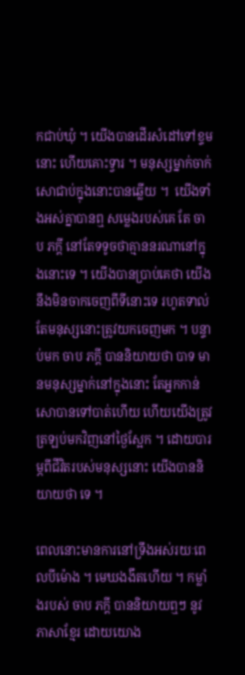កជាប់ឃុំ ។ យើងបានដើរសំដៅទៅខ្ទមនោះ ហើយគោះទ្វារ ។ មនុស្សម្នាក់ចាក់សោជាប់ក្នុងនោះបានឆ្លើយ ។  យើងទាំងអស់គ្នាបានឮ សម្លេងរបស់គេ តែ ចាប ភក្តី នៅតែទទូចថាគ្មាននរណានៅក្នុងនោះទេ ។ យើងបានប្រាប់គេថា យើងនឹងមិនចាកចេញពីទីនោះទេ រហូតទាល់តែមនុស្សនោះត្រូវយកចេញមក ។ បន្ទាប់មក ចាប ភក្តី បាននិយាយថា បាទ មានមនុស្សម្នាក់នៅក្នុងនោះ តែអ្នកកាន់សោបានទៅបាត់ហើយ ហើយយើងត្រូវត្រឡប់មកវិញនៅថ្ងៃស្អែក ។ ដោយបារម្ភពីជីវិតរបស់មនុស្សនោះ យើងបាននិយាយថា ទេ ។

ពេលនោះមានការនៅទ្រឹងអស់រយៈពេលបីម៉ោង ។ មេឃងងឹតហើយ ។ កម្លាំងរបស់ ចាប ភក្តី បាននិយាយឮៗ នូវភាសាខ្មែរ ដោយយោង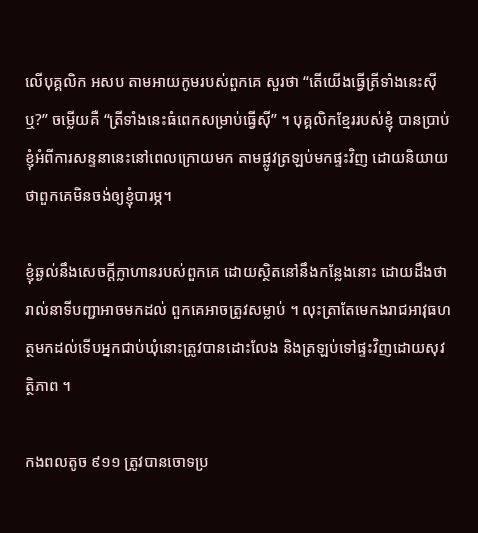លើបុគ្គលិក អសប តាមអាយកូមរបស់ពួកគេ សួរថា “តើយើងធ្វើត្រីទាំងនេះស៊ីឬ?” ចម្លើយគឺ “ត្រីទាំងនេះធំពេកសម្រាប់ធ្វើស៊ី” ។ បុគ្គលិកខ្មែររបស់ខ្ញុំ បានប្រាប់ខ្ញុំអំពីការសន្ទនានេះនៅពេលក្រោយមក តាមផ្លូវត្រឡប់មកផ្ទះវិញ ដោយនិយាយថាពួកគេមិនចង់ឲ្យខ្ញុំបារម្ភ។

ខ្ញុំឆ្ងល់នឹងសេចក្តីក្លាហានរបស់ពួកគេ ដោយស្ថិតនៅនឹងកន្លែងនោះ ដោយដឹងថារាល់នាទីបញ្ជាអាចមកដល់ ពួកគេអាចត្រូវសម្លាប់ ។ លុះត្រាតែមេកងរាជអាវុធហត្ថមកដល់ទើបអ្នកជាប់ឃុំនោះត្រូវបានដោះលែង និងត្រឡប់ទៅផ្ទះវិញដោយសុវត្ថិភាព ។

កងពលតូច ៩១១ ត្រូវបានចោទប្រ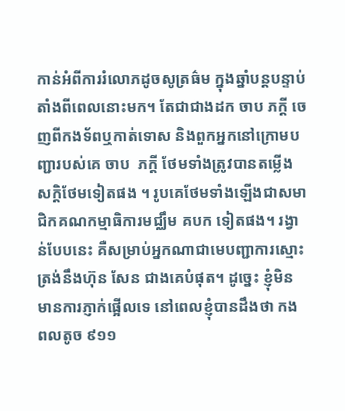កាន់អំពីការរំលោភដូចសូត្រធ៌ម ក្នុងឆ្នាំបន្តបន្ទាប់តាំងពីពេលនោះមក។ តែជាជាងដក ចាប ភក្តី ចេញពីកងទ័ពឬកាត់ទោស និងពួកអ្នកនៅក្រោមបញ្ជារបស់គេ ចាប  ភក្តី ថែមទាំងត្រូវបានតម្លើងសក្តិថែមទៀតផង ។ រូបគេថែមទាំងឡើងជាសមាជិកគណកម្មាធិការមជ្ឈឹម គបក ទៀតផង។ រង្វាន់បែបនេះ គឺសម្រាប់អ្នកណាជាមេបញ្ជាការស្មោះត្រង់នឹងហ៊ុន សែន ជាងគេបំផុត។ ដូច្នេះ ខ្ញុំមិនមានការភ្ញាក់ផ្អើលទេ នៅពេលខ្ញុំបានដឹងថា កងពលតូច ៩១១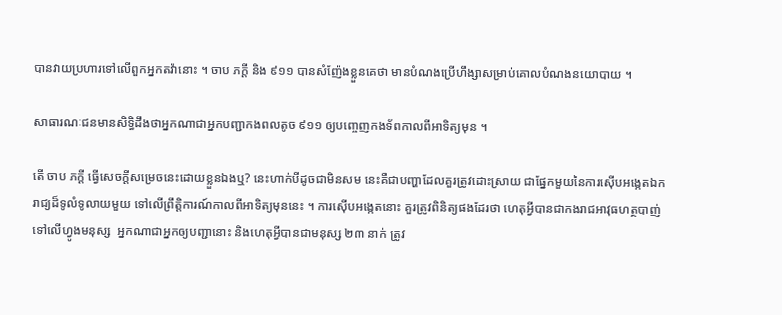បានវាយប្រហារទៅលើពួកអ្នកតវ៉ានោះ ។ ចាប ភក្តី និង ៩១១ បានសំញ៉ែងខ្លួនគេថា មានបំណងប្រើហឹង្សាសម្រាប់គោលបំណងនយោបាយ ។

សាធារណៈជនមានសិទិ្ធដឹងថាអ្នកណាជាអ្នកបញ្ជាកងពលតូច ៩១១ ឲ្យបញ្ចេញកងទ័ពកាលពីអាទិត្យមុន ។

តើ ចាប ភក្តី ធ្វើសេចក្តីសម្រេចនេះដោយខ្លួនឯងឬ? នេះហាក់បីដូចជាមិនសម នេះគឺជាបញ្ហាដែលគួរត្រូវដោះស្រាយ ជាផ្នែកមួយនៃការស៊ើបអង្កេតឯករាជ្យដ៏ទូលំទូលាយមួយ ទៅលើព្រឹត្តិការណ៍កាលពីអាទិត្យមុននេះ ។ ការស៊ើបអង្កេតនោះ គួរត្រូវពិនិត្យផងដែរថា ហេតុអ្វីបានជាកងរាជអាវុធហត្ថបាញ់ទៅលើហ្វូងមនុស្ស  អ្នកណាជាអ្នកឲ្យបញ្ជានោះ និងហេតុអ្វីបានជាមនុស្ស ២៣ នាក់ ត្រូវ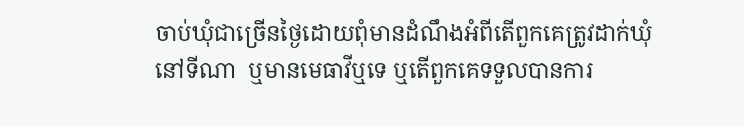ចាប់ឃុំជាច្រើនថ្ងៃដោយពុំមានដំណឹងអំពីតើពួកគេត្រូវដាក់ឃុំនៅទីណា  ឬមានមេធាវីឬទេ ឬតើពួកគេទទួលបានការ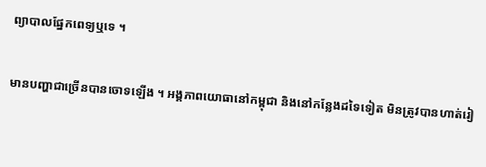ព្យាបាលផ្នែកពេទ្យឬទេ ។

មានបញ្ហាជាច្រើនបានចោទឡើង ។ អង្គភាពយោធានៅកម្ពុជា និងនៅកន្លែងដទៃទៀត មិនត្រូវបានហាត់រៀ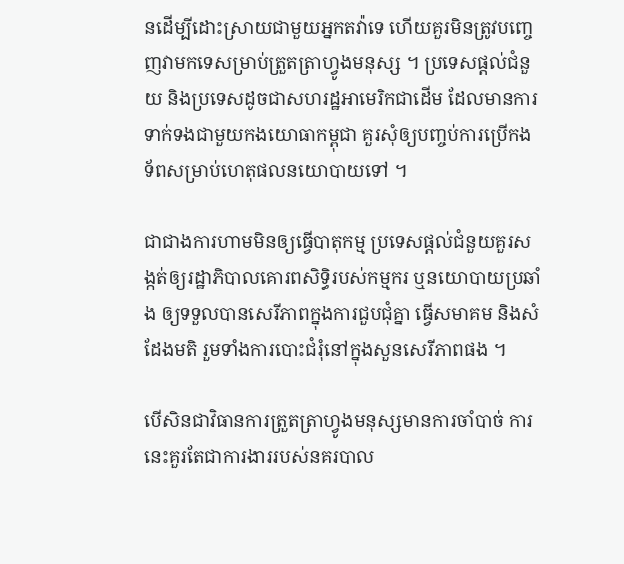នដើម្បីដោះស្រាយជាមួយអ្នកតវ៉ាទេ ហើយគួរមិនត្រូវបញ្ចេញវាមកទេសម្រាប់ត្រួតត្រាហ្វូងមនុស្ស ។ ប្រទេសផ្តល់ជំនួយ និងប្រទេសដូចជាសហរដ្ឋអាមេរិកជាដើម ដែលមានការទាក់ទងជាមួយកងយោធាកម្ពុជា គួរសុំឲ្យបញ្ចប់ការប្រើកងទ័ពសម្រាប់ហេតុផលនយោបាយទៅ ។

ជាជាងការហាមមិនឲ្យធ្វើបាតុកម្ម ប្រទេសផ្តល់ជំនួយគួរសង្កត់ឲ្យរដ្ឋាភិបាលគោរពសិទិ្ធរបស់កម្មករ ឬនយោបាយប្រឆាំង ឲ្យទទួលបានសេរីភាពក្នុងការជួបជុំគ្នា ធ្វើសមាគម និងសំដែងមតិ រួមទាំងការបោះជំរុំនៅក្នុងសួនសេរីភាពផង ។

បើសិនជាវិធានការត្រួតត្រាហ្វូងមនុស្សមានការចាំបាច់ ការនេះគួរតែជាការងាររបស់នគរបាល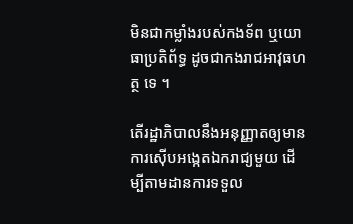មិនជាកម្លាំងរបស់កងទ័ព ឬយោធាប្រតិព័ទ្ធ ដូចជាកងរាជអាវុធហត្ថ ទេ ។

តើរដ្ឋាភិបាលនឹងអនុញ្ញាតឲ្យមានការស៊ើបអង្កេតឯករាជ្យមួយ ដើម្បីតាមដានការទទួល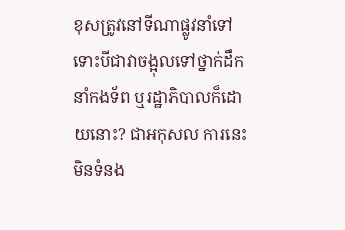ខុសត្រូវនៅទីណាផ្លូវនាំទៅ ទោះបីជាវាចង្អុលទៅថ្នាក់ដឹកនាំកងទ័ព ឬរដ្ឋាភិបាលក៏ដោយនោះ? ជាអកុសល ការនេះមិនទំនង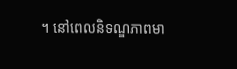។ នៅពេលនិទណ្ឌភាពមា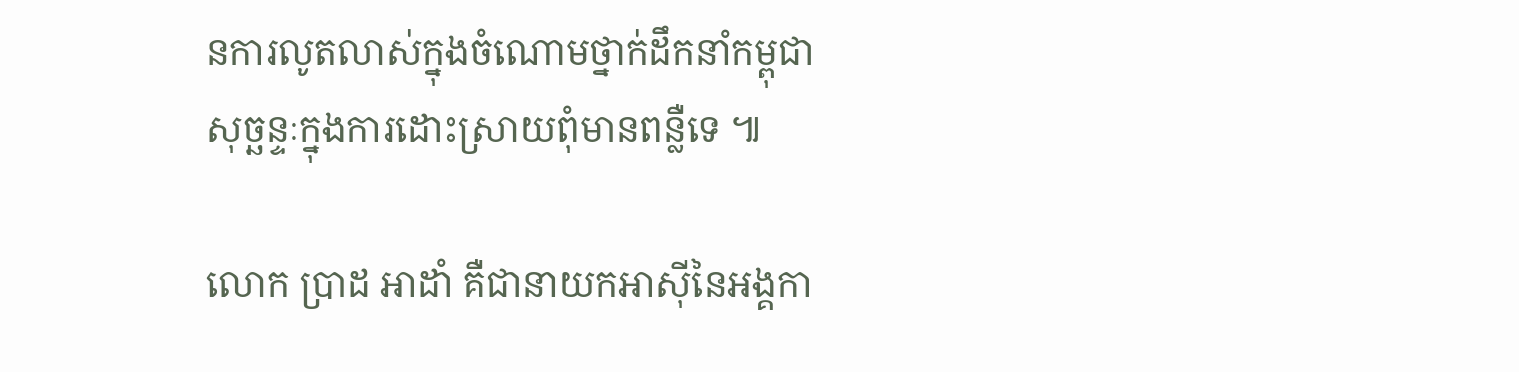នការលូតលាស់ក្នុងចំណោមថ្នាក់ដឹកនាំកម្ពុជា សុច្ឆន្ទៈក្នុងការដោះស្រាយពុំមានពន្លឺទេ ៕

លោក ប្រាដ អាដាំ គឺជានាយកអាស៊ីនៃអង្គកា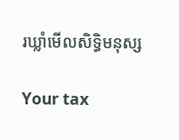រឃ្លាំមើលសិទិ្ធមនុស្ស

Your tax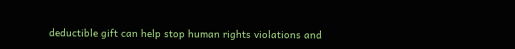deductible gift can help stop human rights violations and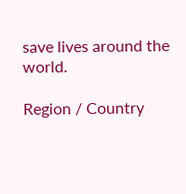save lives around the world.

Region / Country